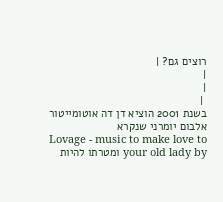רוצים גם? |
|
|
 |
בשנת 2001 הוציא דן דה אוטומייטור אלבום יומרני שנקרא
Lovage - music to make love to your old lady by ומטרתו להיות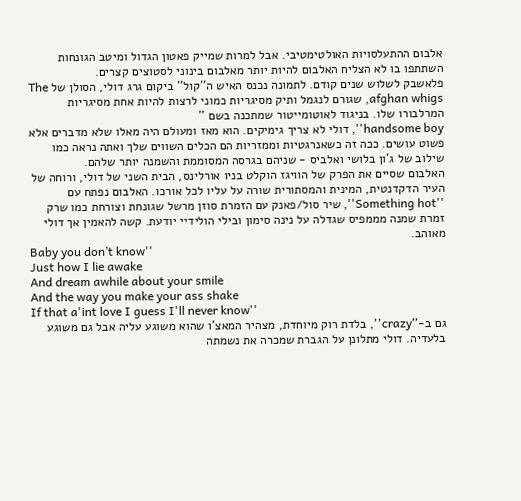אלבום ההתעלסויות האולטימטיבי. אבל למרות שמייק פאטון הגדול ומיטב הגונחות השתתפו בו לא הצליח האלבום להיות יותר מאלבום בינוני לסטוצים קצרים.
פלאשבק לשלוש שנים קודם. לתמונה נכנס האיש ה''קול'' ביקום גרג דולי, הסולן של The afghan whigs, שגורם לנגמל ותיק מסיגריות כמוני לרצות להיות אחת מסיגריות המרלבורו שלו. בניגוד לאוטומייטור שמתכנה בשם ''
handsome boy'', דולי לא צריך גימיקים. הוא מאז ומעולם היה מאלו שלא מדברים אלא פשוט עושים. ככה זה כשאנרגטיות וממזריות הם הכלים השווים שלך ואתה נראה כמו שילוב של ג'ון בלושי ואלביס - שניהם בגרסה המסוממת והשמנה יותר שלהם.
האלבום שסיים את הפרק של הוויגז הוקלט בניו אורלינס, הבית השני של דולי, ורוחה של העיר הדקדנטית, המינית והמסתורית שורה על עליו לכל אורכו. האלבום נפתח עם ''Something hot'', שיר סול/פאנק עם הזמרת סוזן מרשל שגונחת וצורחת כמו שרק זמרת שמנה מממפיס שגדלה על נינה סימון ובילי הולידיי יודעת. קשה להאמין אך דולי מאוהב.
Baby you don’t know''
Just how I lie awake
And dream awhile about your smile
And the way you make your ass shake
If that a'int love I guess I'll never know''
גם ב-''crazy'', בלדת רוק מיוחדת, מצהיר המאצ'ו שהוא משוגע עליה אבל גם משוגע בלעדיה. דולי מתלונן על הגברת שמכרה את נשמתה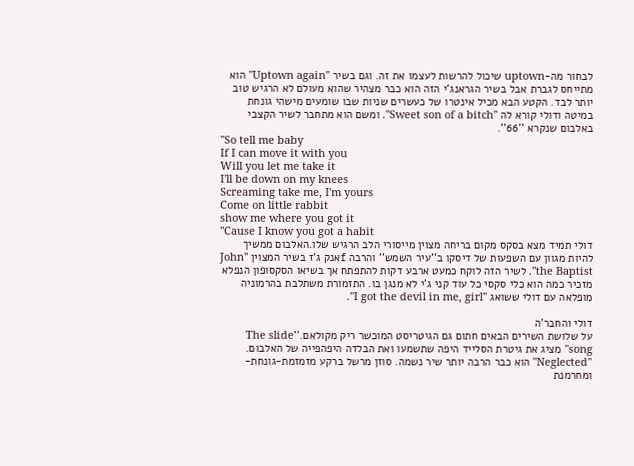לבחור מה-uptown שיכול להרשות לעצמו את זה. וגם בשיר ''Uptown again'' הוא מתייחס לגברת אבל בשיר הגראנג'י הזה הוא כבר מצהיר שהוא מעולם לא הרגיש טוב יותר לבד. הקטע הבא מכיל אינטרו של כעשרים שניות שבו שומעים מישהי גונחת במיטה ודולי קורא לה ''Sweet son of a bitch''. ומשם הוא מתחבר לשיר הקצבי באלבום שנקרא ''66''.
''So tell me baby
If I can move it with you
Will you let me take it
I'll be down on my knees
Screaming take me, I'm yours
Come on little rabbit
show me where you got it
''Cause I know you got a habit
דולי תמיד מצא בסקס מקום בריחה מצוין מייסורי הלב הרגיש שלו.האלבום ממשיך להיות מגוון עם השפעות של דיסקו ב''עיר השמש'' והרבה fאנק ג'ז בשיר המצוין ''John the Baptist''. לשיר הזה לוקח כמעט ארבע דקות להתפתח אך בשיאו הסקסופון הנפלא מזכיר כמה הוא כלי סקסי כל עוד קני ג'י לא מנגן בו. התזמורת משתלבת בהרמוניה מופלאה עם דולי ששואג ''I got the devil in me, girl''.

דולי והחבר'ה
על שלושת השירים הבאים חתום גם הגיטריסט המוכשר ריק מקולאם.''The slide song'' מציג את גיטרת הסלייד היפה שתשמעו ואת הבלדה היפהפייה של האלבום. ''Neglected'' הוא כבר הרבה יותר שיר נשמה. סוזן מרשל ברקע מזמזמת-גונחת-ומחרמנת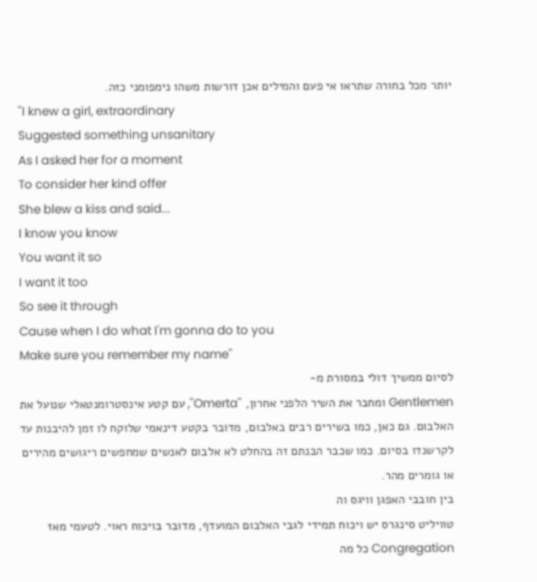יותר מכל בחורה שתראו אי פעם והמילים אכן דורשות משהו נימפומני כזה.
''I knew a girl, extraordinary
Suggested something unsanitary
As I asked her for a moment
To consider her kind offer
She blew a kiss and said...
I know you know
You want it so
I want it too
So see it through
Cause when I do what I'm gonna do to you
Make sure you remember my name''
לסיום ממשיך דולי במסורת מ-
Gentlemen ומחבר את השיר הלפני אחרון, ''Omerta'', עם קטע אינסטרומנטאלי שנועל את האלבום. גם כאן, כמו בשירים רבים באלבום, מדובר בקטע דינאמי שלוקח לו זמן להיבנות עד לקרשנדו בסיום. כמו שכבר הבנתם זה בהחלט לא אלבום לאנשים שמחפשים ריגושים מהירים או גומרים מהר.
בין חובבי האפגן וויגס וה
טוויליט סינגרס יש ויכוח תמידי לגבי האלבום המועדף, מדובר בויכוח ראוי. לטעמי מאז
Congregation כל מה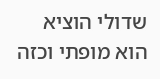שדולי הוציא הוא מופתי וכזה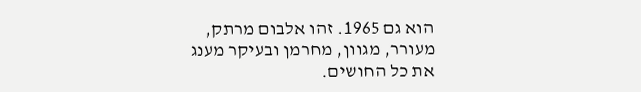הוא גם 1965. זהו אלבום מרתק, מעורר, מגוון, מחרמן ובעיקר מענג את כל החושים.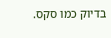בדיוק כמו סקס.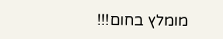מומלץ בחום!!!